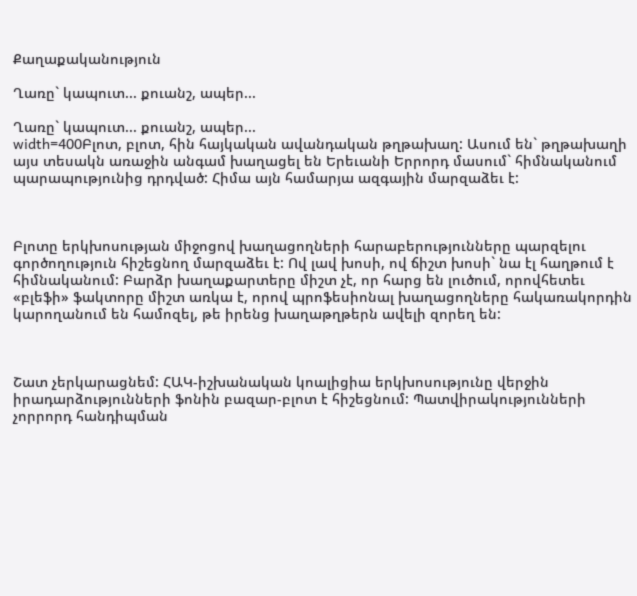Քաղաքականություն

Ղառը` կապուտ... քուանշ, ապեր...

Ղառը` կապուտ... քուանշ, ապեր...
width=400Բլոտ, բլոտ, հին հայկական ավանդական թղթախաղ: Ասում են` թղթախաղի այս տեսակն առաջին անգամ խաղացել են Երեւանի Երրորդ մասում` հիմնականում պարապությունից դրդված: Հիմա այն համարյա ազգային մարզաձեւ է:



Բլոտը երկխոսության միջոցով խաղացողների հարաբերությունները պարզելու գործողություն հիշեցնող մարզաձեւ է: Ով լավ խոսի, ով ճիշտ խոսի` նա էլ հաղթում է հիմնականում: Բարձր խաղաքարտերը միշտ չէ, որ հարց են լուծում, որովհետեւ «բլեֆի» ֆակտորը միշտ առկա է, որով պրոֆեսիոնալ խաղացողները հակառակորդին կարողանում են համոզել, թե իրենց խաղաթղթերն ավելի զորեղ են:



Շատ չերկարացնեմ: ՀԱԿ-իշխանական կոալիցիա երկխոսությունը վերջին իրադարձությունների ֆոնին բազար-բլոտ է հիշեցնում: Պատվիրակությունների չորրորդ հանդիպման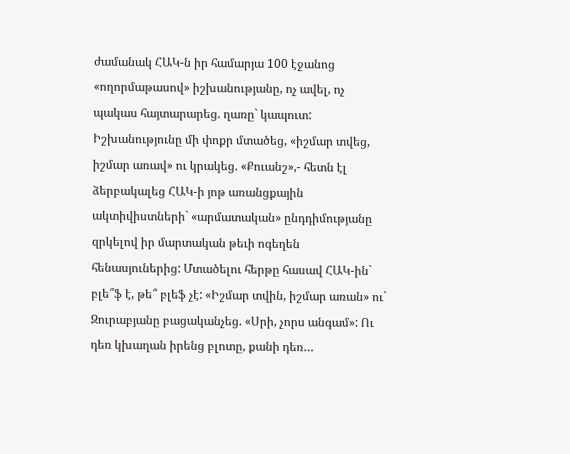ժամանակ ՀԱԿ-ն իր համարյա 100 էջանոց «ողորմաթասով» իշխանությանը, ոչ ավել, ոչ պակաս հայտարարեց. ղառը` կապուտ: Իշխանությունը մի փոքր մտածեց, «իշմար տվեց, իշմար առավ» ու կրակեց. «Քուանշ»,- հետն էլ ձերբակալեց ՀԱԿ-ի յոթ առանցքային ակտիվիստների` «արմատական» ընդդիմությանը զրկելով իր մարտական թեւի ոգեղեն հենասյուներից: Մտածելու հերթը հասավ ՀԱԿ-ին` բլե՞ֆ է, թե՞ բլեֆ չէ: «Իշմար տվին, իշմար առան» ու` Զուրաբյանը բացականչեց. «Սրի, չորս անգամ»: Ու դեռ կխաղան իրենց բլոտը, քանի դեռ…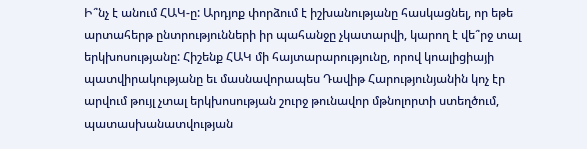Ի՞նչ է անում ՀԱԿ-ը: Արդյոք փորձում է իշխանությանը հասկացնել, որ եթե արտահերթ ընտրությունների իր պահանջը չկատարվի, կարող է վե՞րջ տալ երկխոսությանը: Հիշենք ՀԱԿ մի հայտարարությունը, որով կոալիցիայի պատվիրակությանը եւ մասնավորապես Դավիթ Հարությունյանին կոչ էր արվում թույլ չտալ երկխոսության շուրջ թունավոր մթնոլորտի ստեղծում, պատասխանատվության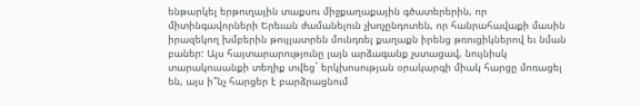ենթարկել երթուղային տաքսու միջքաղաքային գծատերերին, որ միտինգավորների Երեւան ժամանելուն չխոչընդոտեն, որ հանրահավաքի մասին իրազեկող խմբերին թույլատրեն մունդռել քաղաքն իրենց թռուցիկներով եւ նման բաներ: Այս հայտարարությունը լայն արձագանք չստացավ, նույնիսկ տարակուսանքի տեղիք տվեց` երկխոսության օրակարգի միակ հարցը մոռացել են, այս ի՞նչ հարցեր է բարձրացնում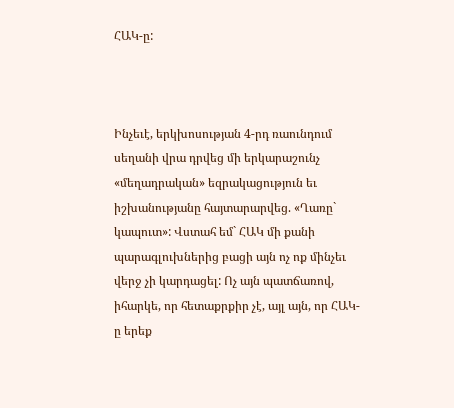ՀԱԿ-ը:



Ինչեւէ, երկխոսության 4-րդ ռաունդում սեղանի վրա դրվեց մի երկարաշունչ «մեղադրական» եզրակացություն եւ իշխանությանը հայտարարվեց. «Ղառը` կապուտ»: Վստահ եմ` ՀԱԿ մի քանի պարագլուխներից բացի այն ոչ ոք մինչեւ վերջ չի կարդացել: Ոչ այն պատճառով, իհարկե, որ հետաքրքիր չէ, այլ այն, որ ՀԱԿ-ը երեք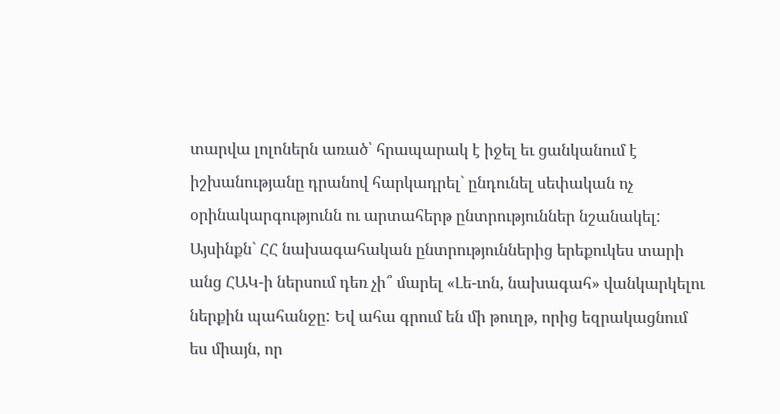տարվա լոլոներն առած՝ հրապարակ է իջել եւ ցանկանում է իշխանությանը դրանով հարկադրել` ընդունել սեփական ոչ օրինակարգությունն ու արտահերթ ընտրություններ նշանակել: Այսինքն` ՀՀ նախագահական ընտրություններից երեքուկես տարի անց ՀԱԿ-ի ներսում դեռ չի՞ մարել «Լե-ւոն, նախագահ» վանկարկելու ներքին պահանջը: Եվ ահա գրում են մի թուղթ, որից եզրակացնում ես միայն, որ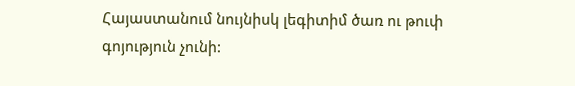Հայաստանում նույնիսկ լեգիտիմ ծառ ու թուփ գոյություն չունի: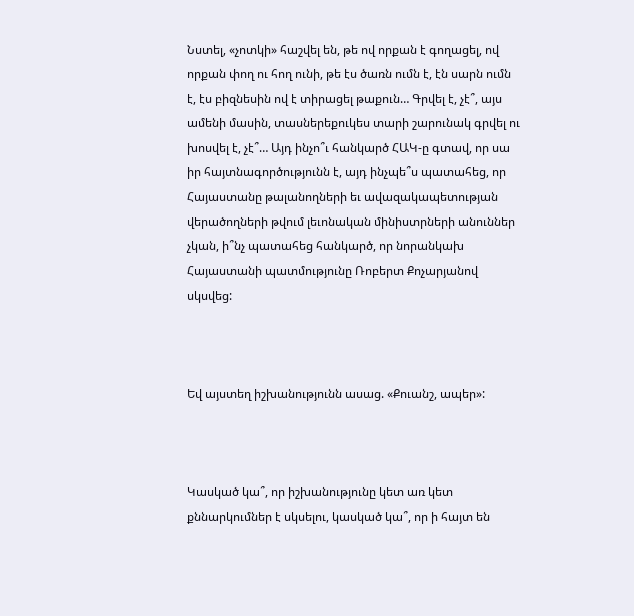Նստել, «չոտկի» հաշվել են, թե ով որքան է գողացել, ով որքան փող ու հող ունի, թե էս ծառն ումն է, էն սարն ումն է, էս բիզնեսին ով է տիրացել թաքուն… Գրվել է, չէ՞, այս ամենի մասին, տասներեքուկես տարի շարունակ գրվել ու խոսվել է, չէ՞… Այդ ինչո՞ւ հանկարծ ՀԱԿ-ը գտավ, որ սա իր հայտնագործությունն է, այդ ինչպե՞ս պատահեց, որ Հայաստանը թալանողների եւ ավազակապետության վերածողների թվում լեւոնական մինիստրների անուններ չկան, ի՞նչ պատահեց հանկարծ, որ նորանկախ Հայաստանի պատմությունը Ռոբերտ Քոչարյանով սկսվեց:



Եվ այստեղ իշխանությունն ասաց. «Քուանշ, ապեր»:



Կասկած կա՞, որ իշխանությունը կետ առ կետ քննարկումներ է սկսելու, կասկած կա՞, որ ի հայտ են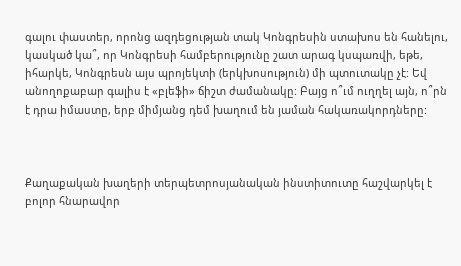գալու փաստեր, որոնց ազդեցության տակ Կոնգրեսին ստախոս են հանելու, կասկած կա՞, որ Կոնգրեսի համբերությունը շատ արագ կսպառվի, եթե, իհարկե, Կոնգրեսն այս պրոյեկտի (երկխոսություն) մի պտուտակը չէ: Եվ անողոքաբար գալիս է «բլեֆի» ճիշտ ժամանակը: Բայց ո՞ւմ ուղղել այն, ո՞րն է դրա իմաստը, երբ միմյանց դեմ խաղում են յաման հակառակորդները:



Քաղաքական խաղերի տերպետրոսյանական ինստիտուտը հաշվարկել է բոլոր հնարավոր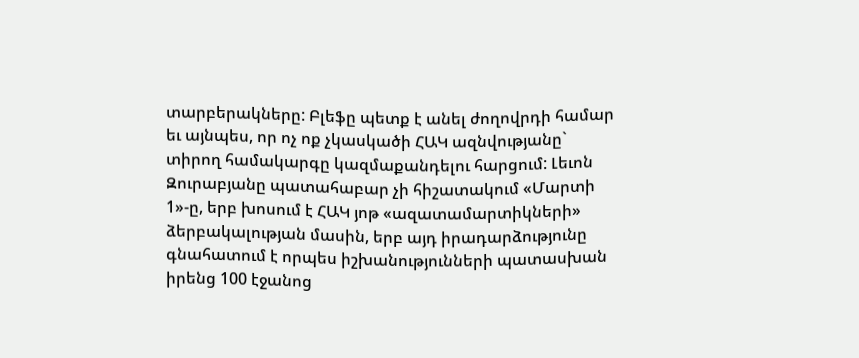տարբերակները: Բլեֆը պետք է անել ժողովրդի համար եւ այնպես, որ ոչ ոք չկասկածի ՀԱԿ ազնվությանը` տիրող համակարգը կազմաքանդելու հարցում: Լեւոն Զուրաբյանը պատահաբար չի հիշատակում «Մարտի 1»-ը, երբ խոսում է ՀԱԿ յոթ «ազատամարտիկների» ձերբակալության մասին, երբ այդ իրադարձությունը գնահատում է որպես իշխանությունների պատասխան իրենց 100 էջանոց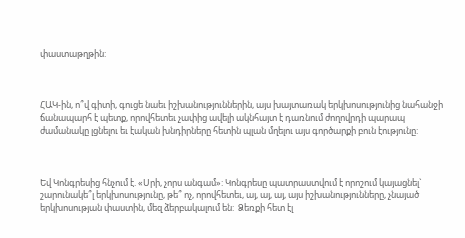փաստաթղթին:



ՀԱԿ-ին, ո՞վ գիտի, գուցե նաեւ իշխանություններին, այս խայտառակ երկխոսությունից նահանջի ճանապարհ է պետք, որովհետեւ չափից ավելի ակնհայտ է դառնում ժողովրդի պարապ ժամանակը լցնելու եւ էական խնդիրները հետին պլան մղելու այս գործարքի բուն էությունը:



Եվ Կոնգրեսից հնչում է. «Սրի, չորս անգամ»: Կոնգրեսը պատրաստվում է որոշում կայացնել` շարունակե՞լ երկխոսությունը, թե՞ ոչ, որովհետեւ, այ, այ, այ, այս իշխանությունները, չնայած երկխոսության փաստին, մեզ ձերբակալում են:  Ձեռքի հետ էլ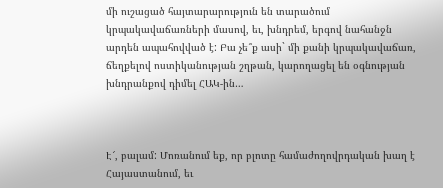մի ուշացած հայտարարություն են տարածում կրպակավաճառների մասով, եւ, խնդրեմ, երգով նահանջն արդեն ապահովված է: Բա չե՞ք ասի` մի քանի կրպակավաճառ, ճեղքելով ոստիկանության շղթան, կարողացել են օգնության խնդրանքով դիմել ՀԱԿ-ին…



Է՜, բալամ: Մոռանում եք, որ բլոտը համաժողովրդական խաղ է Հայաստանում, եւ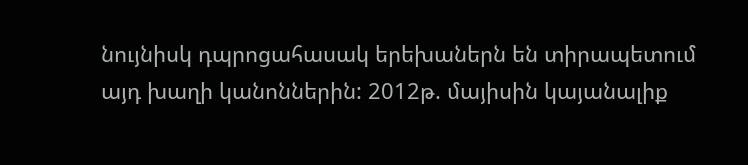նույնիսկ դպրոցահասակ երեխաներն են տիրապետում այդ խաղի կանոններին: 2012թ. մայիսին կայանալիք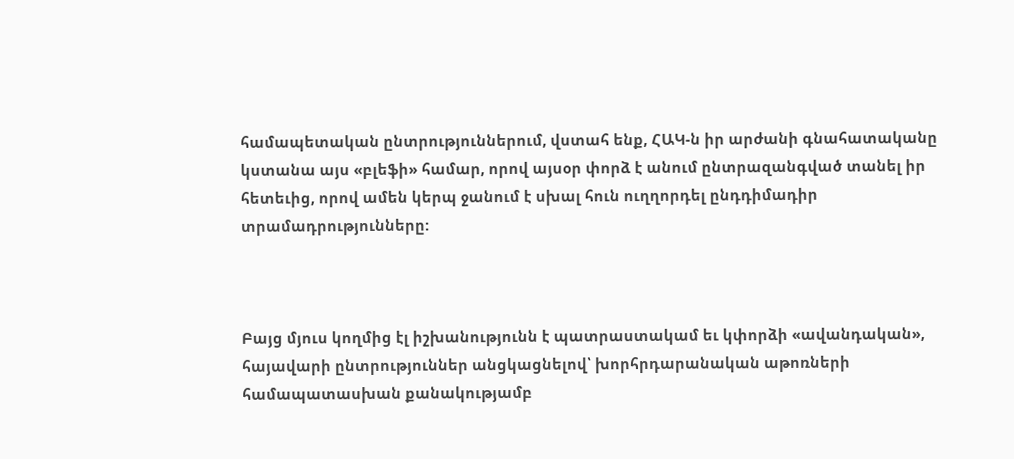համապետական ընտրություններում, վստահ ենք, ՀԱԿ-ն իր արժանի գնահատականը կստանա այս «բլեֆի» համար, որով այսօր փորձ է անում ընտրազանգված տանել իր հետեւից, որով ամեն կերպ ջանում է սխալ հուն ուղղորդել ընդդիմադիր տրամադրությունները:



Բայց մյուս կողմից էլ իշխանությունն է պատրաստակամ եւ կփորձի «ավանդական», հայավարի ընտրություններ անցկացնելով՝ խորհրդարանական աթոռների համապատասխան քանակությամբ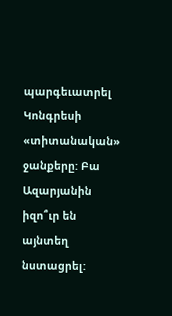պարգեւատրել Կոնգրեսի «տիտանական» ջանքերը: Բա Ազարյանին իզո՞ւր են այնտեղ նստացրել: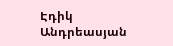Էդիկ Անդրեասյան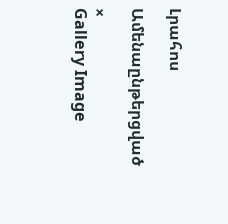Լրահոս

Ամենաընթերցված

×
Gallery Image